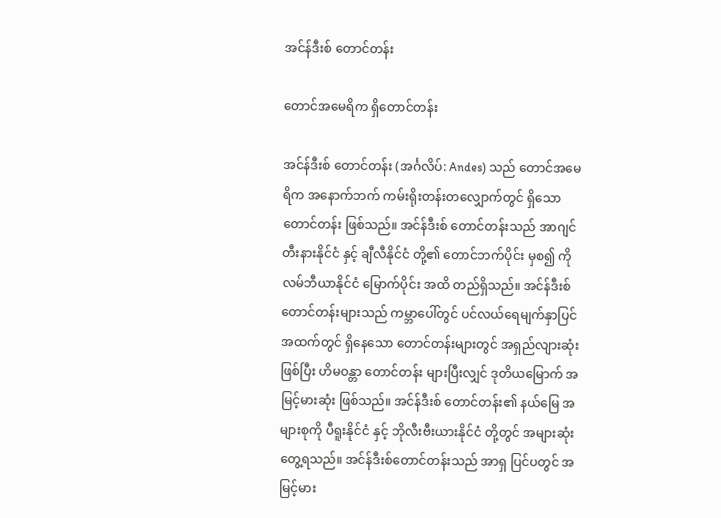အင်န်ဒီးစ် တောင်တန်း

တောင်အမေရိက ရှိတောင်တန်း

အင်န်ဒီးစ် တောင်တန်း (အင်္ဂလိပ်: Andes) သည် တောင်အမေရိက အနောက်ဘက် ကမ်းရိုးတန်းတလျှောက်တွင် ရှိသော တောင်တန်း ဖြစ်သည်။ အင်န်ဒီးစ် တောင်တန်းသည် အာဂျင်တီးနားနိုင်ငံ နှင့် ချီလီနိုင်ငံ တို့၏ တောင်ဘက်ပိုင်း မှစ၍ ကိုလမ်ဘီယာနိုင်ငံ မြောက်ပိုင်း အထိ တည်ရှိသည်။ အင်န်ဒီးစ်တောင်တန်းများသည် ကမ္ဘာပေါ်တွင် ပင်လယ်ရေမျက်နှာပြင် အထက်တွင် ရှိနေသော တောင်တန်းများတွင် အရှည်လျားဆုံး ဖြစ်ပြီး ဟိမဝန္တာ တောင်တန်း များပြီးလျှင် ဒုတိယမြောက် အမြင့်မားဆုံး ဖြစ်သည်။ အင်န်ဒီးစ် တောင်တန်း၏ နယ်မြေ အများစုကို ပီရူးနိုင်ငံ နှင့် ဘိုလီးဗီးယားနိုင်ငံ တို့တွင် အများဆုံး တွေ့ရသည်။ အင်န်ဒီးစ်တောင်တန်းသည် အာရှ ပြင်ပတွင် အမြင့်မား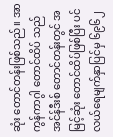ဆုံး တောင်တန်းဖြစ်သည်။ အာကွန်ကာဂွါ တောင်ထိပ် သည် အင်န်ဒီးစ် တောင်တန်းတွင် အမြင့်ဆုံး တောင်ထိပ်ဖြစ်ပြီး ပင်လယ်ရေမျက်နှာပြင်မှ ၆၉၆၂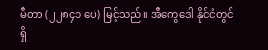မီတာ (၂၂၈၄၁ ပေ) မြင့်သည်။ အီကွေဒေါ နိုင်ငံတွင် ရှိ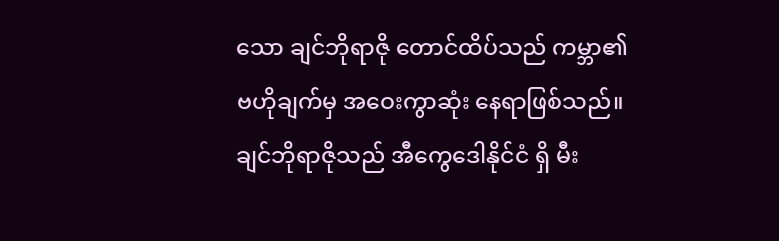သော ချင်ဘိုရာဇို တောင်ထိပ်သည် ကမ္ဘာ၏ ဗဟိုချက်မှ အဝေးကွာဆုံး နေရာဖြစ်သည်။ ချင်ဘိုရာဇိုသည် အီကွေဒေါနိုင်ငံ ရှိ မီး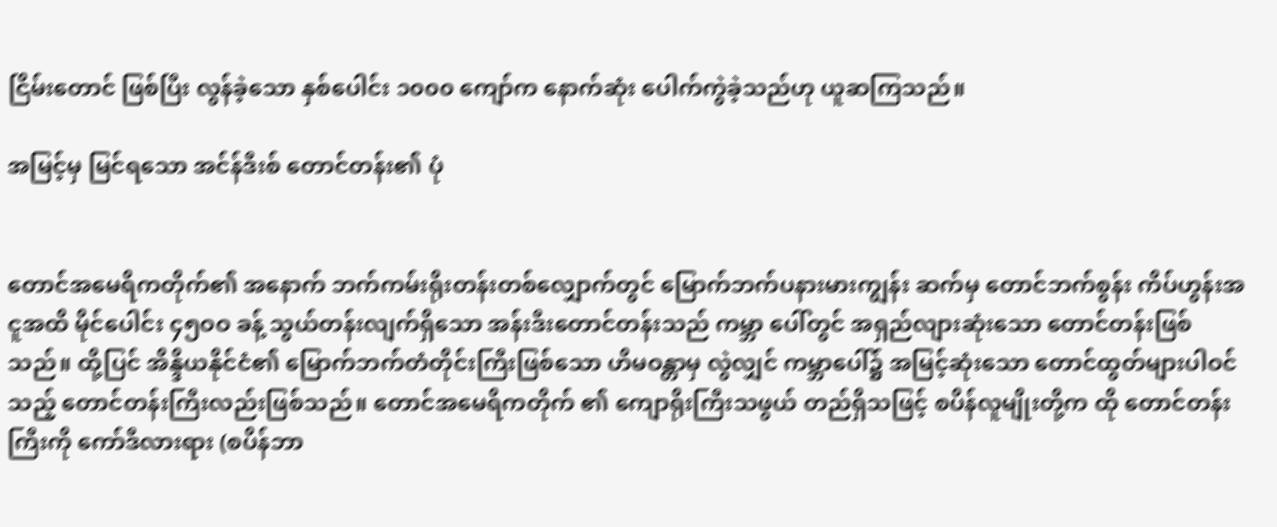ငြိမ်းတောင် ဖြစ်ပြီး လွန်ခဲ့သော နှစ်ပေါင်း ၁၀၀၀ ကျော်က နောက်ဆုံး ပေါက်ကွဲခဲ့သည်ဟု ယူဆကြသည်။

အမြင့်မှ မြင်ရသော အင်န်ဒီးစ် တောင်တန်း၏ ပုံ


တောင်အမေရိကတိုက်၏ အနောက် ဘက်ကမ်းရိုးတန်းတစ်လျှောက်တွင် မြောက်ဘက်ပနားမားကျွန်း ဆက်မှ တောင်ဘက်စွန်း ကိပ်ဟွန်းအငူအထိ မိုင်ပေါင်း ၄၅ဝဝ ခန့် သွယ်တန်းလျက်ရှိသော အန်းဒီးတောင်တန်းသည် ကမ္ဘာ ပေါ်တွင် အရှည်လျားဆုံးသော တောင်တန်းဖြစ်သည်။ ထို့ပြင် အိန္ဒိယနိုင်ငံ၏ မြောက်ဘက်တံတိုင်းကြီးဖြစ်သော ဟိမဝန္တာမှ လွဲလျှင် ကမ္ဘာပေါ်၌ အမြင့်ဆုံးသော တောင်ထွတ်များပါဝင် သည့် တောင်တန်းကြီးလည်းဖြစ်သည်။ တောင်အမေရိကတိုက် ၏ ကျောရိုးကြီးသဖွယ် တည်ရှိသဖြင့် စပိန်လူမျိုးတို့က ထို တောင်တန်းကြီးကို ကော်ဒီလားရား (စပိန်ဘာ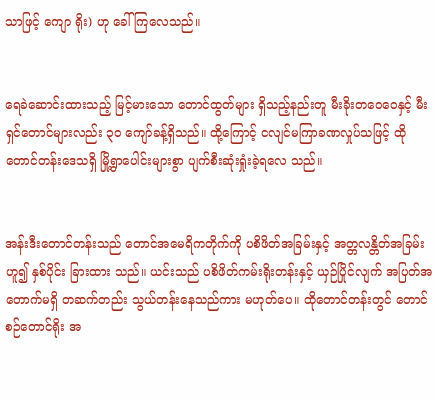သာဖြင့် ကျော ရိုး) ဟု ခေါ်ကြလေသည်။


ရေခဲဆောင်းထားသည့် မြင့်မားသော တောင်ထွတ်များ ရှိသည့်နည်းတူ မီးခိုးတဝေဝေနှင့် မီးရှင်တောင်များလည်း ၃ဝ ကျော်ခန့်ရှိသည်။ ထို့ကြောင့် ငလျင်မကြာခဏလှုပ်သဖြင့် ထိုတောင်တန်းဒေသရှိ မြို့ရွာပေါင်းများစွာ ပျက်စီးဆုံးရှုံးခဲ့ရလေ သည်။


အန်းဒီးတောင်တန်းသည် တောင်အမေရိကတိုက်ကို ပစိဖိတ်အခြမ်းနှင့် အတ္တလန္တိတ်အခြမ်းဟူ၍ နှစ်ပိုင်း ခြားထား သည်။ ယင်းသည် ပစိဖိတ်ကမ်းရိုးတန်းနှင့် ယှဉ်ပြိုင်လျက် အပြတ်အတောက်မရှိ တဆက်တည်း သွယ်တန်းနေသည်ကား မဟုတ်ပေ။ ထိုတောင်တန်းတွင် တောင်စဉ်တောင်ရိုး အ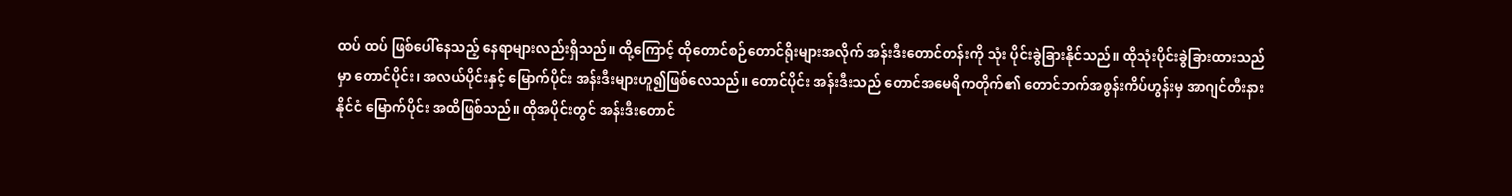ထပ် ထပ် ဖြစ်ပေါ်နေသည့် နေရာများလည်းရှိသည်။ ထို့ကြောင့် ထိုတောင်စဉ်တောင်ရိုးများအလိုက် အန်းဒီးတောင်တန်းကို သုံး ပိုင်းခွဲခြားနိုင်သည်။ ထိုသုံးပိုင်းခွဲခြားထားသည်မှာ တောင်ပိုင်း၊ အလယ်ပိုင်းနှင့် မြောက်ပိုင်း အန်းဒီးများဟူ၍ဖြစ်လေသည်။ တောင်ပိုင်း အန်းဒီးသည် တောင်အမေရိကတိုက်၏ တောင်ဘက်အစွန်းကိပ်ဟွန်းမှ အာဂျင်တီးနားနိုင်ငံ မြောက်ပိုင်း အထိဖြစ်သည်။ ထိုအပိုင်းတွင် အန်းဒီးတောင်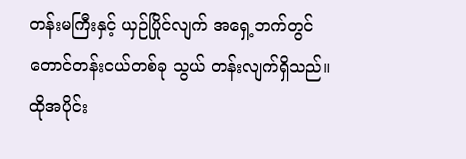တန်းမကြီးနှင့် ယှဉ်ပြိုင်လျက် အရှေ့ဘက်တွင် တောင်တန်းငယ်တစ်ခု သွယ် တန်းလျက်ရှိသည်။ ထိုအပိုင်း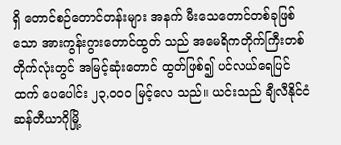ရှိ တောင်စဉ်တောင်တန်းများ အနက် မီးသေတောင်တစ်ခုဖြစ်သော အားကွန်းဂွားတောင်ထွတ် သည် အမေရိကတိုက်ကြီးတစ်တိုက်လုံးတွင် အမြင့်ဆုံးတောင် ထွတ်ဖြစ်၍ ပင်လယ်ရေပြင်ထက် ပေပေါင်း ၂၃,ဝဝဝ မြင့်လေ သည်။ ယင်းသည် ချီလီနိုင်ငံ ဆန်တီယာဂိုမြို့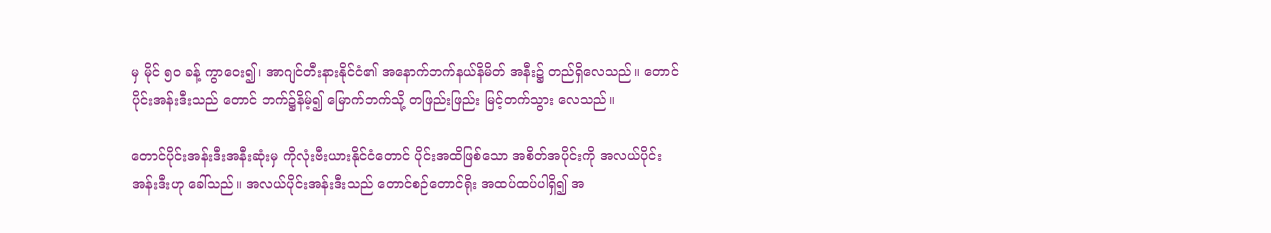မှ မိုင် ၅ဝ ခန့် ကွာဝေး၍၊ အာဂျင်တီးနားနိုင်ငံ၏ အနောက်ဘက်နယ်နိမိတ် အနီး၌ တည်ရှိလေသည်။ တောင်ပိုင်းအန်းဒီးသည် တောင် ဘက်၌နိမ့်၍ မြောက်ဘက်သို့ တဖြည်းဖြည်း မြင့်တက်သွား လေသည်။

တောင်ပိုင်းအန်းဒီးအနီးဆုံးမှ ကိုလုံးဗီးယားနိုင်ငံတောင် ပိုင်းအထိဖြစ်သော အစိတ်အပိုင်းကို အလယ်ပိုင်းအန်းဒီးဟု ခေါ်သည်။ အလယ်ပိုင်းအန်းဒီးသည် တောင်စဉ်တောင်ရိုး အထပ်ထပ်ပါရှိ၍ အ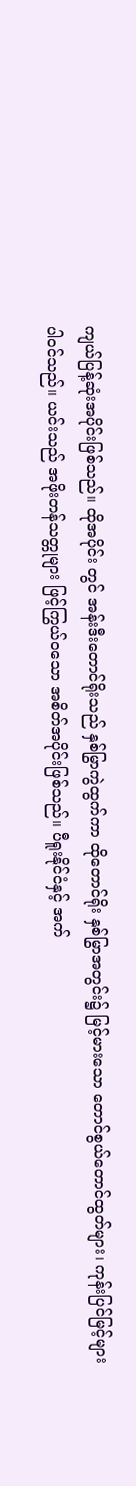ကျယ်ပြန့်ဆုံးအပိုင်းဖြစ်သည်။ ထိုအပိုင်း တွင် အန်းဒီးတောင်ရိုးသည် နှစ်မြွာကွဲထွက်ကာ ထိုတောင်ရိုး နှစ်မြွာအတွင်း၌ မြင့်မားသော တောင်စွယ်တောင်ထွတ်များ၊ ကုန်းပြင်မြင့်များပါဝင်သည်။ ယင်းသည် အဖိုးတန်သတ္တုများ ဖြင့်ကြွယ်ဝသော အစိတ်အပိုင်းဖြစ်သည်။ ပီရူးနိုင်ငံနှင့် အက်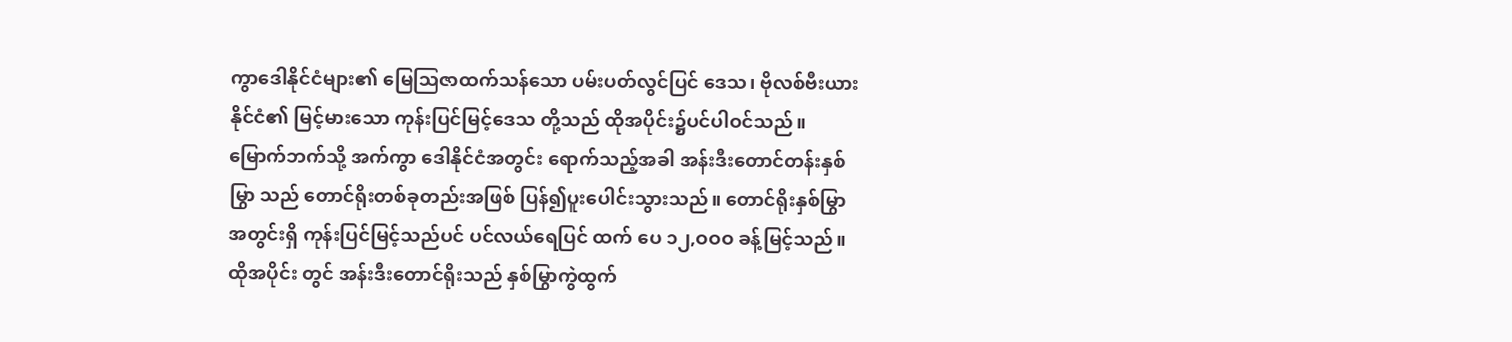ကွာဒေါနိုင်ငံများ၏ မြေဩဇာထက်သန်သော ပမ်းပတ်လွင်ပြင် ဒေသ၊ ဗိုလစ်ဗီးယားနိုင်ငံ၏ မြင့်မားသော ကုန်းပြင်မြင့်ဒေသ တို့သည် ထိုအပိုင်း၌ပင်ပါဝင်သည်။ မြောက်ဘက်သို့ အက်ကွာ ဒေါနိုင်ငံအတွင်း ရောက်သည့်အခါ အန်းဒီးတောင်တန်းနှစ်မြွာ သည် တောင်ရိုးတစ်ခုတည်းအဖြစ် ပြန်၍ပူးပေါင်းသွားသည်။ တောင်ရိုးနှစ်မြွာအတွင်းရှိ ကုန်းပြင်မြင့်သည်ပင် ပင်လယ်ရေပြင် ထက် ပေ ၁၂,ဝဝဝ ခန့်မြင့်သည်။ ထိုအပိုင်း တွင် အန်းဒီးတောင်ရိုးသည် နှစ်မြွာကွဲထွက်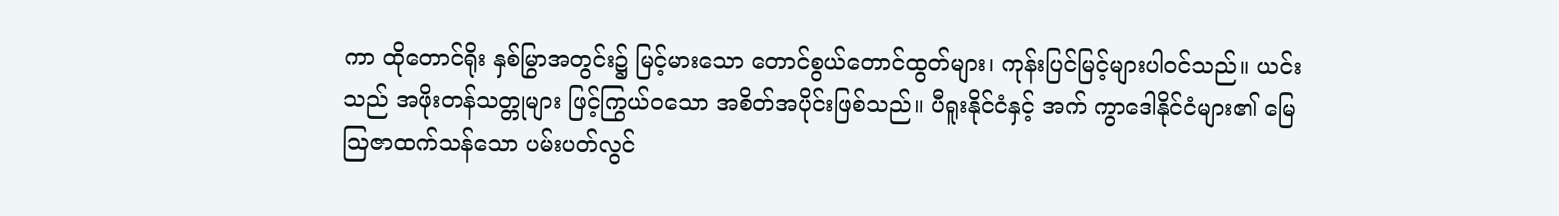ကာ ထိုတောင်ရိုး နှစ်မြွာအတွင်း၌ မြင့်မားသော တောင်စွယ်တောင်ထွတ်များ၊ ကုန်းပြင်မြင့်များပါဝင်သည်။ ယင်းသည် အဖိုးတန်သတ္တုများ ဖြင့်ကြွယ်ဝသော အစိတ်အပိုင်းဖြစ်သည်။ ပီရူးနိုင်ငံနှင့် အက် ကွာဒေါနိုင်ငံများ၏ မြေဩဇာထက်သန်သော ပမ်းပတ်လွင်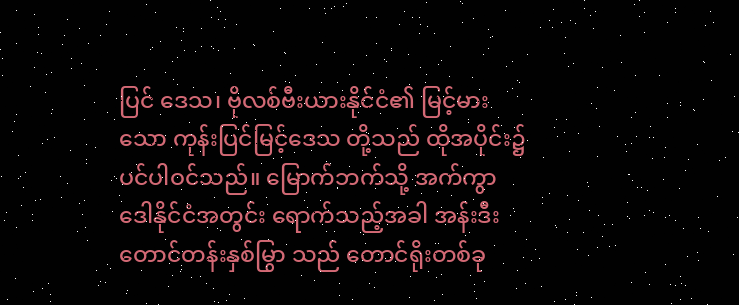ပြင် ဒေသ၊ ဗိုလစ်ဗီးယားနိုင်ငံ၏ မြင့်မားသော ကုန်းပြင်မြင့်ဒေသ တို့သည် ထိုအပိုင်း၌ပင်ပါဝင်သည်။ မြောက်ဘက်သို့ အက်ကွာ ဒေါနိုင်ငံအတွင်း ရောက်သည့်အခါ အန်းဒီးတောင်တန်းနှစ်မြွာ သည် တောင်ရိုးတစ်ခု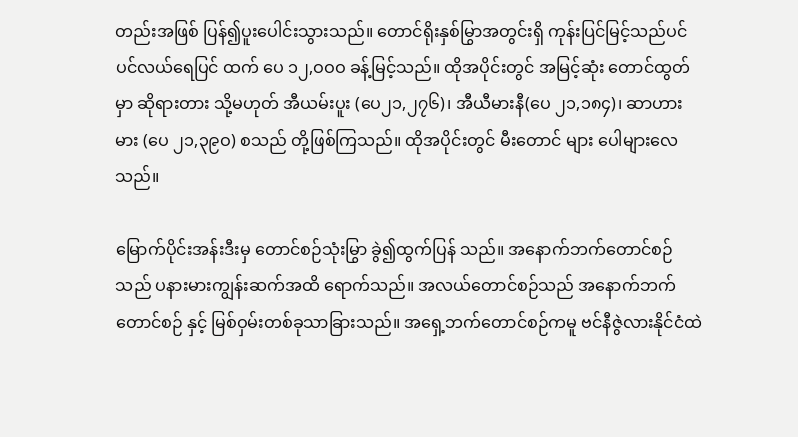တည်းအဖြစ် ပြန်၍ပူးပေါင်းသွားသည်။ တောင်ရိုးနှစ်မြွာအတွင်းရှိ ကုန်းပြင်မြင့်သည်ပင် ပင်လယ်ရေပြင် ထက် ပေ ၁၂,ဝဝဝ ခန့်မြင့်သည်။ ထိုအပိုင်းတွင် အမြင့်ဆုံး တောင်ထွတ်မှာ ဆိုရားတား သို့မဟုတ် အီယမ်းပူး (ပေ၂၁,၂၇၆)၊ အီယီမားနီ(ပေ ၂၁,၁၈၄)၊ ဆာဟားမား (ပေ ၂၁,၃၉ဝ) စသည် တို့ဖြစ်ကြသည်။ ထိုအပိုင်းတွင် မီးတောင် များ ပေါများလေသည်။

မြောက်ပိုင်းအန်းဒီးမှ တောင်စဉ်သုံးမြွာ ခွဲ၍ထွက်ပြန် သည်။ အနောက်ဘက်တောင်စဉ်သည် ပနားမားကျွန်းဆက်အထိ ရောက်သည်။ အလယ်တောင်စဉ်သည် အနောက်ဘက်တောင်စဉ် နှင့် မြစ်ဝှမ်းတစ်ခုသာခြားသည်။ အရှေ့ဘက်တောင်စဉ်ကမူ ဗင်နီဇွဲလားနိုင်ငံထဲ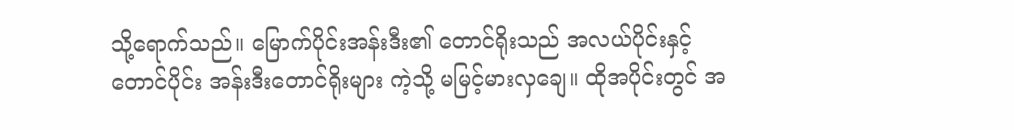သို့ရောက်သည်။ မြောက်ပိုင်းအန်းဒီး၏ တောင်ရိုးသည် အလယ်ပိုင်းနှင့်တောင်ပိုင်း အန်းဒီးတောင်ရိုးများ ကဲ့သို့ မမြင့်မားလှချေ။ ထိုအပိုင်းတွင် အ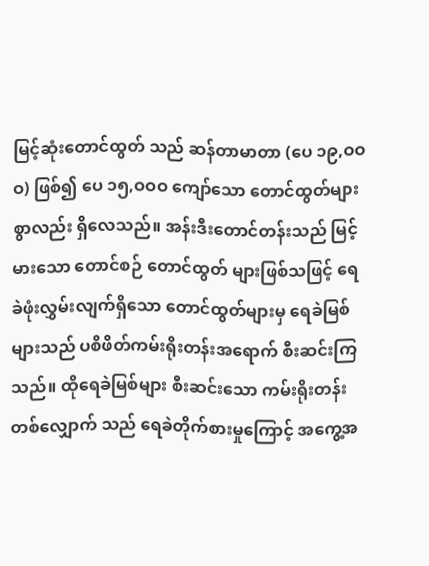မြင့်ဆုံးတောင်ထွတ် သည် ဆန်တာမာတာ (ပေ ၁၉,ဝဝဝ) ဖြစ်၍ ပေ ၁၅,ဝဝဝ ကျော်သော တောင်ထွတ်များစွာလည်း ရှိလေသည်။ အန်းဒီးတောင်တန်းသည် မြင့်မားသော တောင်စဉ် တောင်ထွတ် များဖြစ်သဖြင့် ရေခဲဖုံးလွှမ်းလျက်ရှိသော တောင်ထွတ်များမှ ရေခဲမြစ်များသည် ပစိဖိတ်ကမ်းရိုးတန်းအရောက် စီးဆင်းကြ သည်။ ထိုရေခဲမြစ်များ စီးဆင်းသော ကမ်းရိုးတန်းတစ်လျှောက် သည် ရေခဲတိုက်စားမှုကြောင့် အကွေ့အ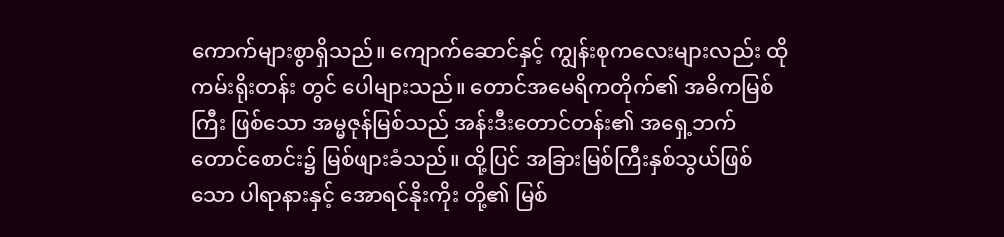ကောက်များစွာရှိသည်။ ကျောက်ဆောင်နှင့် ကျွန်းစုကလေးများလည်း ထိုကမ်းရိုးတန်း တွင် ပေါများသည်။ တောင်အမေရိကတိုက်၏ အဓိကမြစ်ကြီး ဖြစ်သော အမ္မဇုန်မြစ်သည် အန်းဒီးတောင်တန်း၏ အရှေ့ဘက် တောင်စောင်း၌ မြစ်ဖျားခံသည်။ ထို့ပြင် အခြားမြစ်ကြီးနှစ်သွယ်ဖြစ်သော ပါရာနားနှင့် အောရင်နိုးကိုး တို့၏ မြစ်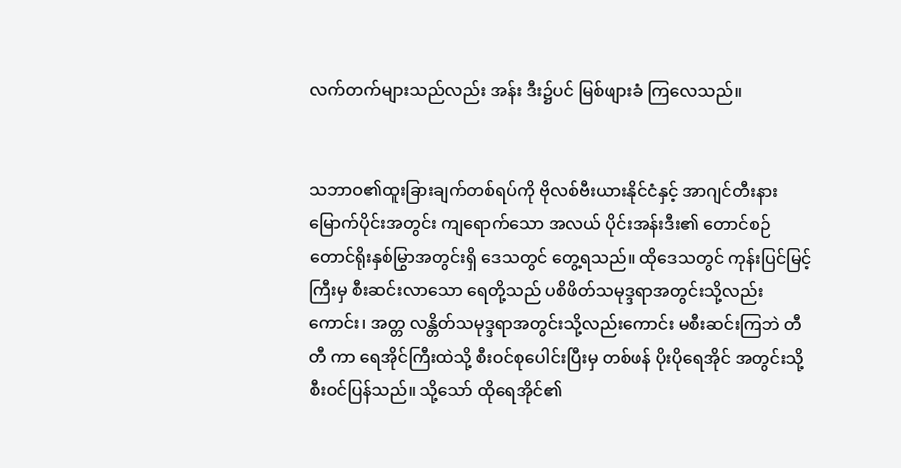လက်တက်များသည်လည်း အန်း ဒီး၌ပင် မြစ်ဖျားခံ ကြလေသည်။


သဘာဝ၏ထူးခြားချက်တစ်ရပ်ကို ဗိုလစ်ဗီးယားနိုင်ငံနှင့် အာဂျင်တီးနားမြောက်ပိုင်းအတွင်း ကျရောက်သော အလယ် ပိုင်းအန်းဒီး၏ တောင်စဉ်တောင်ရိုးနှစ်မြွာအတွင်းရှိ ဒေသတွင် တွေ့ရသည်။ ထိုဒေသတွင် ကုန်းပြင်မြင့်ကြီးမှ စီးဆင်းလာသော ရေတို့သည် ပစိဖိတ်သမုဒ္ဒရာအတွင်းသို့လည်းကောင်း၊ အတ္တ လန္တိတ်သမုဒ္ဒရာအတွင်းသို့လည်းကောင်း မစီးဆင်းကြဘဲ တီတီ ကာ ရေအိုင်ကြီးထဲသို့ စီးဝင်စုပေါင်းပြီးမှ တစ်ဖန် ပိုးပိုရေအိုင် အတွင်းသို့ စီးဝင်ပြန်သည်။ သို့သော် ထိုရေအိုင်၏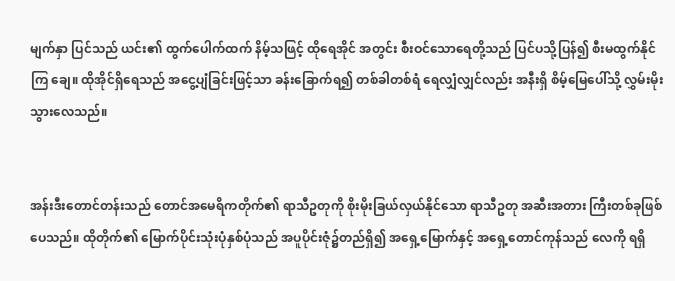မျက်နှာ ပြင်သည် ယင်း၏ ထွက်ပေါက်ထက် နိမ့်သဖြင့် ထိုရေအိုင် အတွင်း စီးဝင်သောရေတို့သည် ပြင်ပသို့ပြန်၍ စီးမထွက်နိုင်ကြ ချေ။ ထိုအိုင်ရှိရေသည် အငွေ့ပျံခြင်းဖြင့်သာ ခန်းခြောက်ရ၍ တစ်ခါတစ်ရံ ရေလျှံလျှင်လည်း အနီးရှိ စိမ့်မြေပေါ်သို့ လွှမ်းမိုး သွားလေသည်။


အန်းဒီးတောင်တန်းသည် တောင်အမေရိကတိုက်၏ ရာသီဥတုကို စိုးမိုးခြယ်လှယ်နိုင်သော ရာသီဥတု အဆီးအတား ကြီးတစ်ခုဖြစ်ပေသည်။ ထိုတိုက်၏ မြောက်ပိုင်းသုံးပုံနှစ်ပုံသည် အပူပိုင်းဇုံ၌တည်ရှိ၍ အရှေ့မြောက်နှင့် အရှေ့တောင်ကုန်သည် လေကို ရရှိ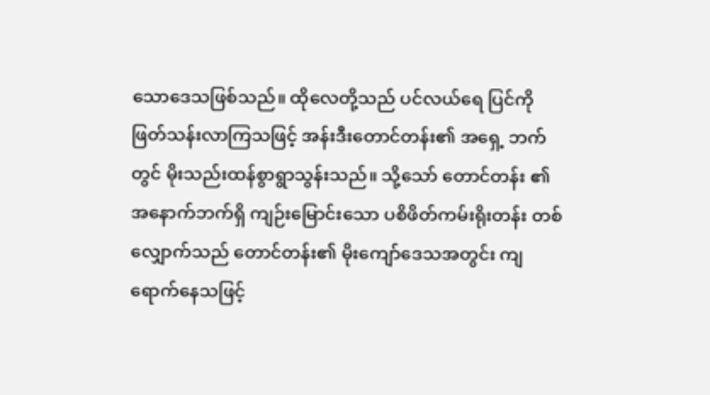သောဒေသဖြစ်သည်။ ထိုလေတို့သည် ပင်လယ်ရေ ပြင်ကို ဖြတ်သန်းလာကြသဖြင့် အန်းဒီးတောင်တန်း၏ အရှေ့ ဘက်တွင် မိုးသည်းထန်စွာရွာသွန်းသည်။ သို့သော် တောင်တန်း ၏ အနောက်ဘက်ရှိ ကျဉ်းမြောင်းသော ပစိဖိတ်ကမ်းရိုးတန်း တစ်လျှောက်သည် တောင်တန်း၏ မိုးကျော်ဒေသအတွင်း ကျ ရောက်နေသဖြင့်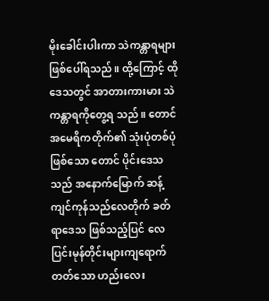မိုးခေါင်းပါးကာ သဲကန္တာရများဖြစ်ပေါ်ရသည်။ ထို့ကြောင့် ထိုဒေသတွင် အာတားကားမား သဲကန္တာရကိုတွေ့ရ သည်။ တောင်အမေရိကတိုက်၏ သုံးပုံတစ်ပုံဖြစ်သော တောင် ပိုင်းဒေသသည် အနောက်မြောက် ဆန့်ကျင်ကုန်သည်လေတိုက် ခတ်ရာဒေသ ဖြစ်သည့်ပြင် လေပြင်းမုန်တိုင်းများကျရောက် တတ်သော ဟည်းလေး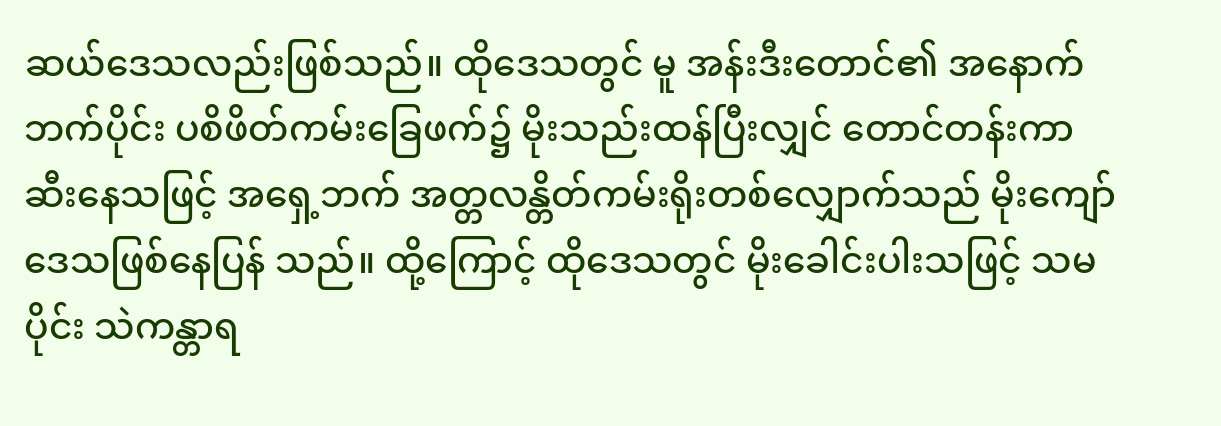ဆယ်ဒေသလည်းဖြစ်သည်။ ထိုဒေသတွင် မူ အန်းဒီးတောင်၏ အနောက်ဘက်ပိုင်း ပစိဖိတ်ကမ်းခြေဖက်၌ မိုးသည်းထန်ပြီးလျှင် တောင်တန်းကာဆီးနေသဖြင့် အရှေ့ဘက် အတ္တလန္တိတ်ကမ်းရိုးတစ်လျှောက်သည် မိုးကျော်ဒေသဖြစ်နေပြန် သည်။ ထို့ကြောင့် ထိုဒေသတွင် မိုးခေါင်းပါးသဖြင့် သမပိုင်း သဲကန္တာရ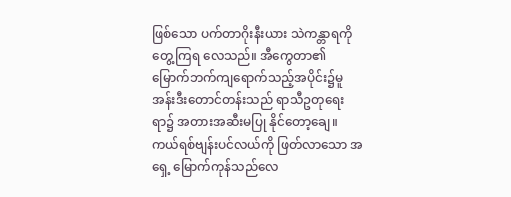ဖြစ်သော ပက်တာဂိုးနီးယား သဲကန္တာရကို တွေ့ကြရ လေသည်။ အီကွေတာ၏ မြောက်ဘက်ကျရောက်သည့်အပိုင်း၌မူ အန်းဒီးတောင်တန်းသည် ရာသီဥတုရေးရာ၌ အတားအဆီးမပြု နိုင်တော့ချေ။ ကယ်ရစ်ဗျန်းပင်လယ်ကို ဖြတ်လာသော အရှေ့ မြောက်ကုန်သည်လေ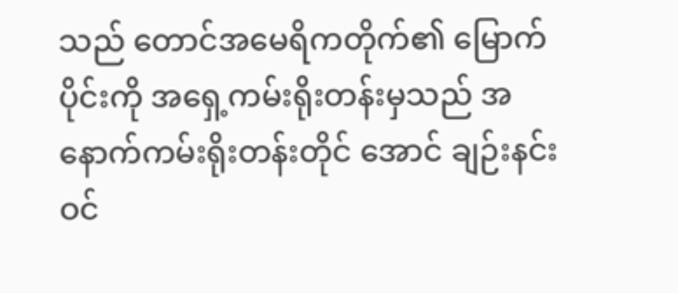သည် တောင်အမေရိကတိုက်၏ မြောက် ပိုင်းကို အရှေ့ကမ်းရိုးတန်းမှသည် အနောက်ကမ်းရိုးတန်းတိုင် အောင် ချဉ်းနင်းဝင်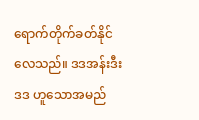ရောက်တိုက်ခတ်နိုင်လေသည်။ ဒဒအန်းဒီးဒဒ ဟူသောအမည်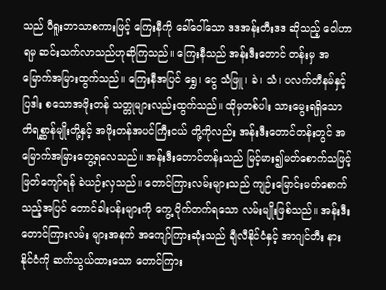သည် ပီရူးဘာသာစကားဖြင့် ကြေးနီကို ခေါ်ဝေါ်သော ဒဒအန်းတီးဒဒ ဆိုသည့် ဝေါဟာရမှ ဆင်းသက်လာသည်ဟုဆိုကြသည်။ ကြေးနီသည် အန်းဒီးတောင် တန်းမှ အမြောက်အမြားထွက်သည်။ ကြေးနီအပြင် ရွှေ၊ ငွေ သံဖြူ၊ ခဲ၊ သံ၊ ပလက်တီနမ်နှင့် ပြဒါး စသောအဖိုးတန် သတ္တုများလည်းထွက်သည်။ ထိုမှတစ်ပါး သားမွေးရရှိသော တိရစ္ဆာန်မျိုးတို့နှင့် အဖိုးတန်အပင်ကြီးငယ် တို့ကိုလည်း အန်းဒီးတောင်တန်းတွင် အမြောက်အမြားတွေ့ရလေသည်။ အန်းဒီးတောင်တန်းသည် မြင့်မား၍မတ်စောက်သဖြင့် ဖြတ်ကျော်ရန် ခဲယဉ်းလှသည်။ တောင်ကြားလမ်းများသည် ကျဉ်းမြောင်းမတ်စောက်သည့်အပြင် တောင်ခါးပန်းများကို ကွေ့ ဝိုက်တက်ရသော လမ်းမျိုးဖြစ်သည်။ အန်းဒီးတောင်ကြားလမ်း များအနက် အကျော်ကြားဆုံးသည် ချီလီနိုင်ငံနှင့် အာဂျင်တီး နားနိုင်ငံကို ဆက်သွယ်ထားသော တောင်ကြား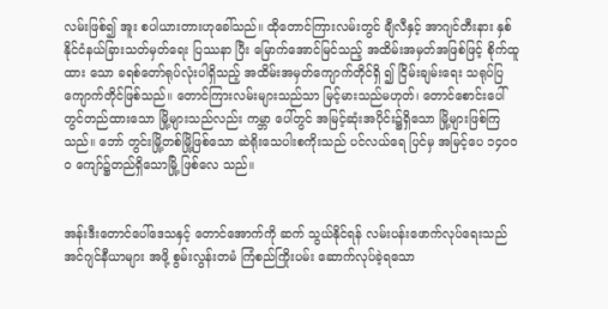လမ်းဖြစ်၍ အူး စပါယားတားဟုခေါ်သည်။ ထိုတောင်ကြားလမ်းတွင် ချီလီနှင့် အာဂျင်တီးနား နှစ်နိုင်ငံနယ်ခြားသတ်မှတ်ရေး ပြဿနာ ပြီး မြောက်အောင်မြင်သည့် အထိမ်းအမှတ်အဖြစ်ဖြင့် စိုက်ထူထား သော ခရစ်တော်ရုပ်လုံးပါရှိသည့် အထိမ်းအမှတ်ကျောက်တိုင်ရှိ ၍ ငြိမ်းချမ်းရေး သရုပ်ပြကျောက်တိုင်ဖြစ်သည်။ တောင်ကြားလမ်းများသည်သာ မြင့်မားသည်မဟုတ်၊ တောင်စောင်းပေါ်တွင်တည်ထားသော မြို့များသည်လည်း ကမ္ဘာ ပေါ်တွင် အမြင့်ဆုံးအပိုင်း၌ရှိသော မြို့များဖြစ်ကြသည်။ ဘော် တွင်းမြို့တစ်မြို့ဖြစ်သော ဆဲရိုးသေပါးစကိုးသည် ပင်လယ်ရေ ပြင်မှ အမြင့်ပေ ၁၄ဝဝဝ ကျော်၌တည်ရှိသောမြို့ ဖြစ်လေ သည်။


အန်းဒီးတောင်ပေါ်ဒေသနှင့် တောင်အောက်ကို ဆက် သွယ်နိုင်ရန် လမ်းပန်းဖောက်လုပ်ရေးသည် အင်ဂျင်နီယာများ အဖို့ စွမ်းလွန်းတမံ ကြံစည်ကြိုးပမ်း ဆောက်လုပ်ခဲ့ရသော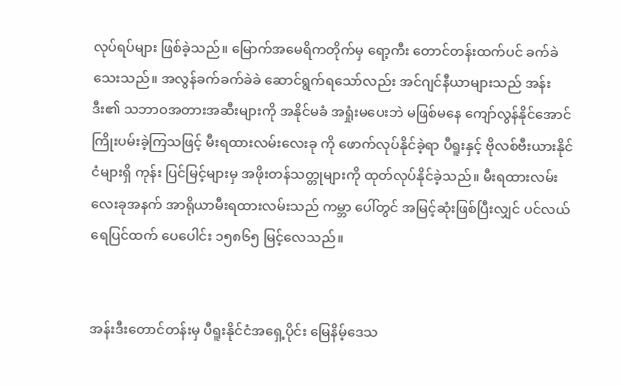လုပ်ရပ်များ ဖြစ်ခဲ့သည်။ မြောက်အမေရိကတိုက်မှ ရော့ကီး တောင်တန်းထက်ပင် ခက်ခဲသေးသည်။ အလွန်ခက်ခက်ခဲခဲ ဆောင်ရွက်ရသော်လည်း အင်ဂျင်နီယာများသည် အန်းဒီး၏ သဘာဝအတားအဆီးများကို အနိုင်မခံ အရှုံးမပေးဘဲ မဖြစ်မနေ ကျော်လွန်နိုင်အောင် ကြိုးပမ်းခဲ့ကြသဖြင့် မီးရထားလမ်းလေးခု ကို ဖောက်လုပ်နိုင်ခဲ့ရာ ပီရူးနှင့် ဗိုလစ်ဗီးယားနိုင်ငံများရှိ ကုန်း ပြင်မြင့်များမှ အဖိုးတန်သတ္တုများကို ထုတ်လုပ်နိုင်ခဲ့သည်။ မီးရထားလမ်းလေးခုအနက် အာရိုယာမီးရထားလမ်းသည် ကမ္ဘာ ပေါ်တွင် အမြင့်ဆုံးဖြစ်ပြီးလျှင် ပင်လယ်ရေပြင်ထက် ပေပေါင်း ၁၅၈၆၅ မြင့်လေသည်။


အန်းဒီးတောင်တန်းမှ ပီရူးနိုင်ငံအရှေ့ပိုင်း မြေနိမ့်ဒေသ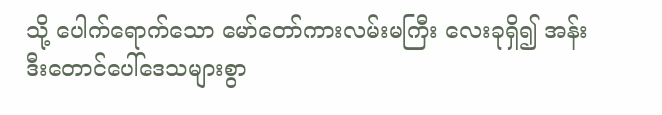သို့ ပေါက်ရောက်သော မော်တော်ကားလမ်းမကြီး လေးခုရှိ၍ အန်းဒီးတောင်ပေါ်ဒေသများစွာ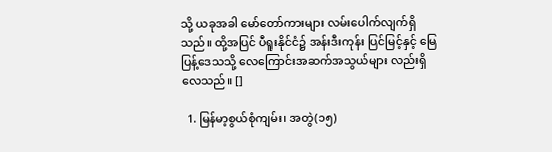သို့ ယခုအခါ မော်တော်ကားများ လမ်းပေါက်လျက်ရှိသည်။ ထို့အပြင် ပီရူးနိုင်ငံ၌ အန်းဒီးကုန်း ပြင်မြင့်နှင့် မြေပြန့်ဒေသသို့ လေကြောင်းအဆက်အသွယ်များ လည်းရှိလေသည်။ []

  1. မြန်မာ့စွယ်စုံကျမ်း၊ အတွဲ(၁၅)